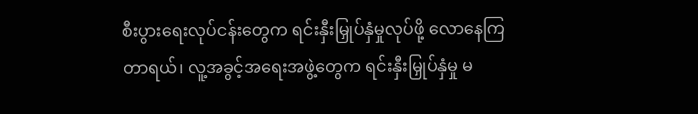စီးပွားရေးလုပ်ငန်းတွေက ရင်းနှီးမြှုပ်နှံမှုလုပ်ဖို့ လောနေကြတာရယ်၊ လူ့အခွင့်အရေးအဖွဲ့တွေက ရင်းနှီးမြှုပ်နှံမှု မ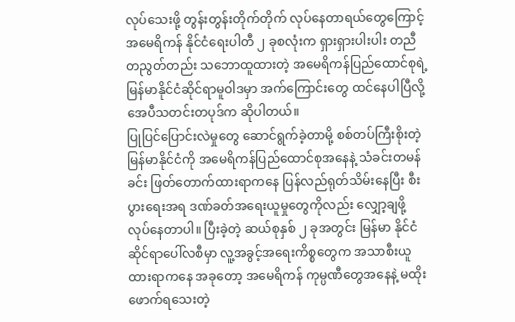လုပ်သေးဖို့ တွန်းတွန်းတိုက်တိုက် လုပ်နေတာရယ်တွေကြောင့် အမေရိကန် နိုင်ငံရေးပါတီ ၂ ခုစလုံးက ရှားရှားပါးပါး တညီတညွတ်တည်း သဘောထူထားတဲ့ အမေရိကန်ပြည်ထောင်စုရဲ့ မြန်မာနိုင်ငံဆိုင်ရာမူဝါဒမှာ အက်ကြောင်းတွေ ထင်နေပါပြီလို့ အေပီသတင်းတပုဒ်က ဆိုပါတယ်။
ပြုပြင်ပြောင်းလဲမှုတွေ ဆောင်ရွက်ခဲ့တာမို့ စစ်တပ်ကြီးစိုးတဲ့ မြန်မာနိုင်ငံကို အမေရိကန်ပြည်ထောင်စုအနေနဲ့ သံခင်းတမန်ခင်း ဖြတ်တောက်ထားရာကနေ ပြန်လည်ရုတ်သိမ်းနေပြီး စီးပွားရေးအရ ဒဏ်ခတ်အရေးယူမှုတွေကိုလည်း လျှော့ချဖို့ လုပ်နေတာပါ။ ပြီးခဲ့တဲ့ ဆယ်စုနှစ် ၂ ခုအတွင်း မြန်မာ နိုင်ငံဆိုင်ရာပေါ်လစီမှာ လူ့အခွင့်အရေးကိစ္စတွေက အသာစီးယူထားရာကနေ အခုတော့ အမေရိကန် ကုမ္ပဏီတွေအနေနဲ့ မထိုးဖောက်ရသေးတဲ့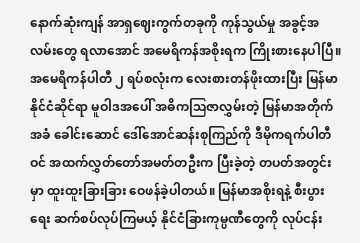နောက်ဆုံးကျန် အာရှဈေးကွက်တခုကို ကုန်သွယ်မှု အခွင့်အလမ်းတွေ ရလာအောင် အမေရိကန်အစိုးရက ကြိုးစားနေပါပြီ။
အမေရိကန်ပါတီ ၂ ရပ်စလုံးက လေးစားတန်ဖိုးထားပြီး မြန်မာနိုင်ငံဆိုင်ရာ မူဝါဒအပေါ် အဓိကဩဇာလွှမ်းတဲ့ မြန်မာအတိုက်အခံ ခေါင်းဆောင် ဒေါ်အောင်ဆန်းစုကြည်ကို ဒီမိုကရက်ပါတီဝင် အထက်လွှတ်တော်အမတ်တဦးက ပြီးခဲ့တဲ့ တပတ်အတွင်းမှာ ထူးထူးခြားခြား ဝေဖန်ခဲ့ပါတယ်။ မြန်မာအစိုးရနဲ့ စီးပွားရေး ဆက်စပ်လုပ်ကြမယ့် နိုင်ငံခြားကုမ္ပဏီတွေကို လုပ်ငန်း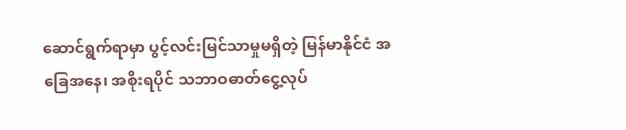ဆောင်ရွက်ရာမှာ ပွင့်လင်းမြင်သာမှုမရှိတဲ့ မြန်မာနိုင်ငံ အခြေအနေ၊ အစိုးရပိုင် သဘာဝဓာတ်ငွေ့လုပ်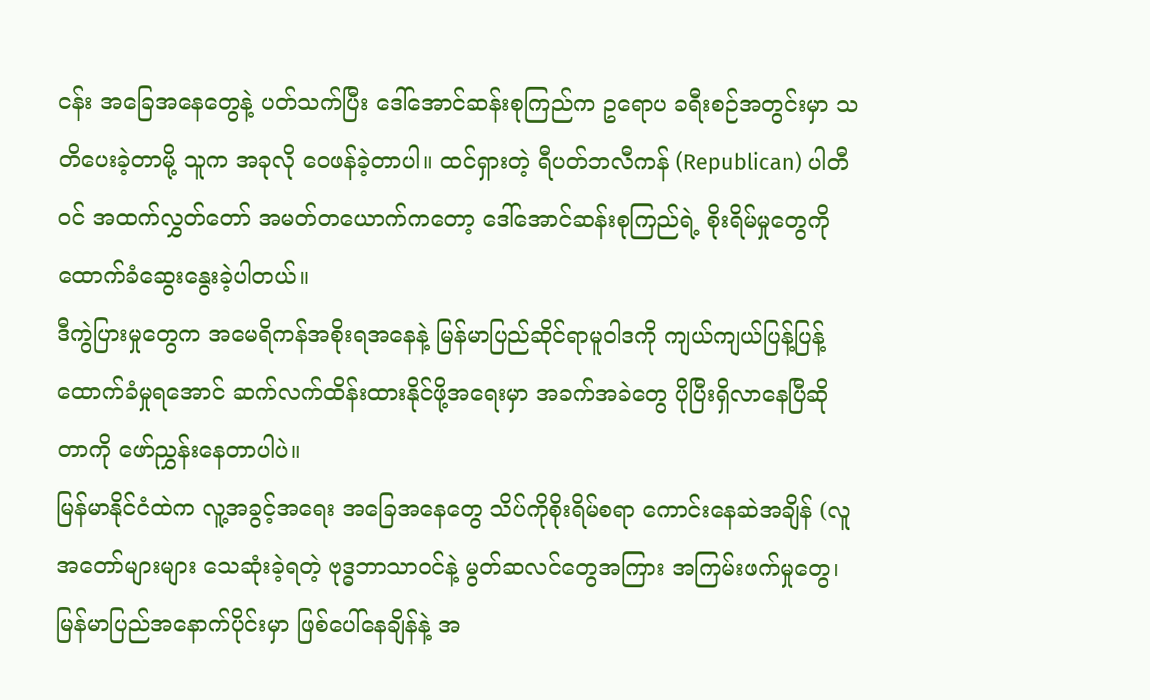ငန်း အခြေအနေတွေနဲ့ ပတ်သက်ပြီး ဒေါ်အောင်ဆန်းစုကြည်က ဥရောပ ခရီးစဉ်အတွင်းမှာ သတိပေးခဲ့တာမို့ သူက အခုလို ဝေဖန်ခဲ့တာပါ။ ထင်ရှားတဲ့ ရီပတ်ဘလီကန် (Republican) ပါတီဝင် အထက်လွှတ်တော် အမတ်တယောက်ကတော့ ဒေါ်အောင်ဆန်းစုကြည်ရဲ့ စိုးရိမ်မှုတွေကို ထောက်ခံဆွေးနွေးခဲ့ပါတယ်။
ဒီကွဲပြားမှုတွေက အမေရိကန်အစိုးရအနေနဲ့ မြန်မာပြည်ဆိုင်ရာမူဝါဒကို ကျယ်ကျယ်ပြန့်ပြန့်ထောက်ခံမှုရအောင် ဆက်လက်ထိန်းထားနိုင်ဖို့အရေးမှာ အခက်အခဲတွေ ပိုပြီးရှိလာနေပြီဆိုတာကို ဖော်ညွှန်းနေတာပါပဲ။
မြန်မာနိုင်ငံထဲက လူ့အခွင့်အရေး အခြေအနေတွေ သိပ်ကိုစိုးရိမ်စရာ ကောင်းနေဆဲအချိန် (လူအတော်များများ သေဆုံးခဲ့ရတဲ့ ဗုဒ္ဓဘာသာဝင်နဲ့ မွတ်ဆလင်တွေအကြား အကြမ်းဖက်မှုတွေ၊ မြန်မာပြည်အနောက်ပိုင်းမှာ ဖြစ်ပေါ်နေချိန်နဲ့ အ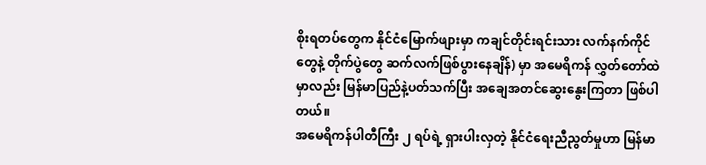စိုးရတပ်တွေက နိုင်ငံမြောက်ဖျားမှာ ကချင်တိုင်းရင်းသား လက်နက်ကိုင်တွေနဲ့ တိုက်ပွဲတွေ ဆက်လက်ဖြစ်ပွားနေချိန်) မှာ အမေရိကန် လွှတ်တော်ထဲမှာလည်း မြန်မာပြည်နဲ့ပတ်သက်ပြီး အချေအတင်ဆွေးနွေးကြတာ ဖြစ်ပါတယ်။
အမေရိကန်ပါတီကြီး ၂ ရပ်ရဲ့ ရှားပါးလှတဲ့ နိုင်ငံရေးညီညွတ်မှုဟာ မြန်မာ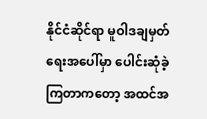နိုင်ငံဆိုင်ရာ မူဝါဒချမှတ်ရေးအပေါ်မှာ ပေါင်းဆုံခဲ့ကြတာကတော့ အထင်အ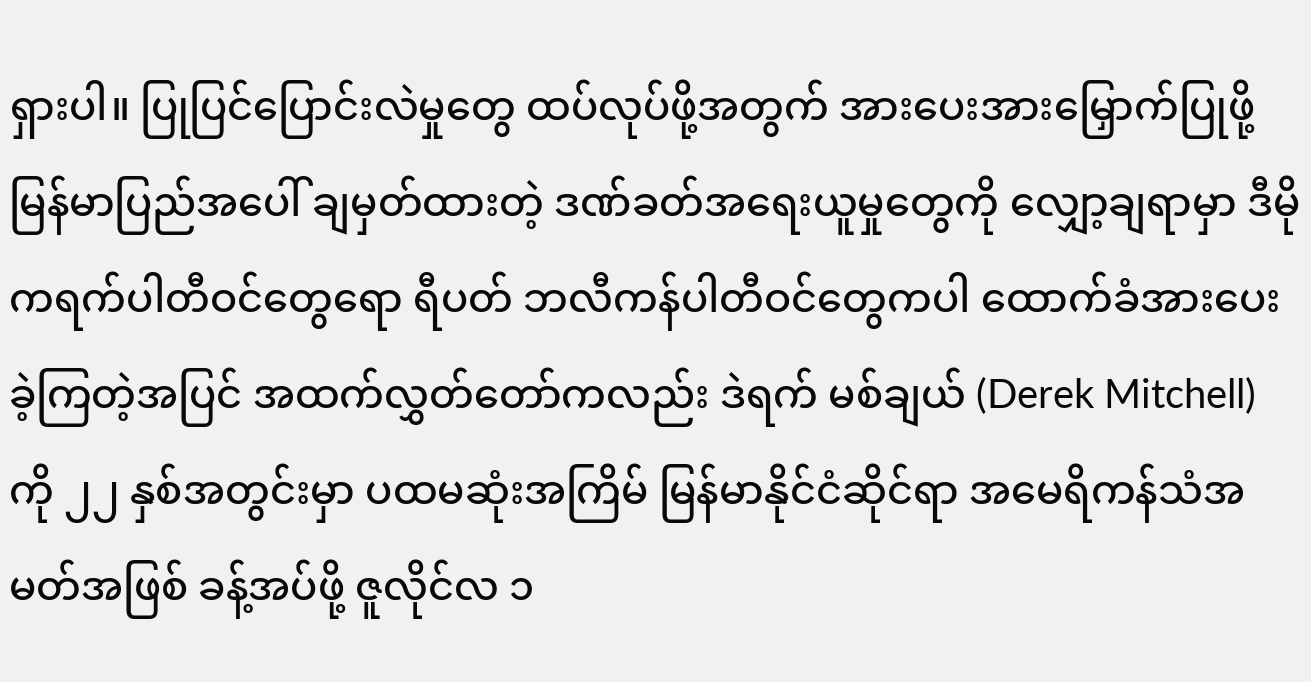ရှားပါ။ ပြုပြင်ပြောင်းလဲမှုတွေ ထပ်လုပ်ဖို့အတွက် အားပေးအားမြှောက်ပြုဖို့ မြန်မာပြည်အပေါ် ချမှတ်ထားတဲ့ ဒဏ်ခတ်အရေးယူမှုတွေကို လျှော့ချရာမှာ ဒီမိုကရက်ပါတီဝင်တွေရော ရီပတ် ဘလီကန်ပါတီဝင်တွေကပါ ထောက်ခံအားပေးခဲ့ကြတဲ့အပြင် အထက်လွှတ်တော်ကလည်း ဒဲရက် မစ်ချယ် (Derek Mitchell) ကို ၂၂ နှစ်အတွင်းမှာ ပထမဆုံးအကြိမ် မြန်မာနိုင်ငံဆိုင်ရာ အမေရိကန်သံအမတ်အဖြစ် ခန့်အပ်ဖို့ ဇူလိုင်လ ၁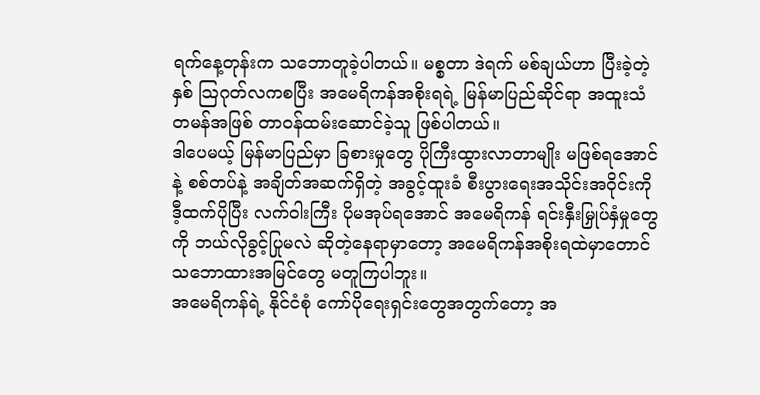ရက်နေ့တုန်းက သဘောတူခဲ့ပါတယ်။ မစ္စတာ ဒဲရက် မစ်ချယ်ဟာ ပြီးခဲ့တဲ့နှစ် သြဂုတ်လကစပြီး အမေရိကန်အစိုးရရဲ့ မြန်မာပြည်ဆိုင်ရာ အထူးသံတမန်အဖြစ် တာဝန်ထမ်းဆောင်ခဲ့သူ ဖြစ်ပါတယ်။
ဒါပေမယ့် မြန်မာပြည်မှာ ခြစားမှုတွေ ပိုကြီးထွားလာတာမျိုး မဖြစ်ရအောင်နဲ့ စစ်တပ်နဲ့ အချိတ်အဆက်ရှိတဲ့ အခွင့်ထူးခံ စီးပွားရေးအသိုင်းအဝိုင်းကို ဒီ့ထက်ပိုပြီး လက်ဝါးကြီး ပိုမအုပ်ရအောင် အမေရိကန် ရင်းနှီးမြှုပ်နှံမှုတွေကို ဘယ်လိုခွင့်ပြုမလဲ ဆိုတဲ့နေရာမှာတော့ အမေရိကန်အစိုးရထဲမှာတောင် သဘောထားအမြင်တွေ မတူကြပါဘူး။
အမေရိကန်ရဲ့ နိုင်ငံစုံ ကော်ပိုရေးရှင်းတွေအတွက်တော့ အ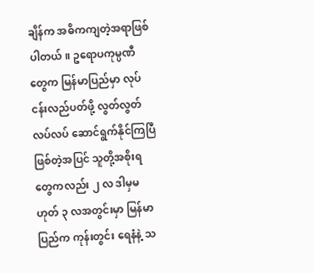ချိန်က အဓိကကျတဲ့အရာဖြစ်ပါတယ်။ ဥရောပကုမ္ပဏီတွေက မြန်မာပြည်မှာ လုပ်ငန်းလည်ပတ်ဖို့ လွတ်လွတ်လပ်လပ် ဆောင်ရွက်နိုင်ကြပြီ ဖြစ်တဲ့အပြင် သူတို့အစိုးရတွေကလည်း ၂ လ ဒါမှမဟုတ် ၃ လအတွင်းမှာ မြန်မာပြည်က ကုန်းတွင်း ရေနံနဲ့ သ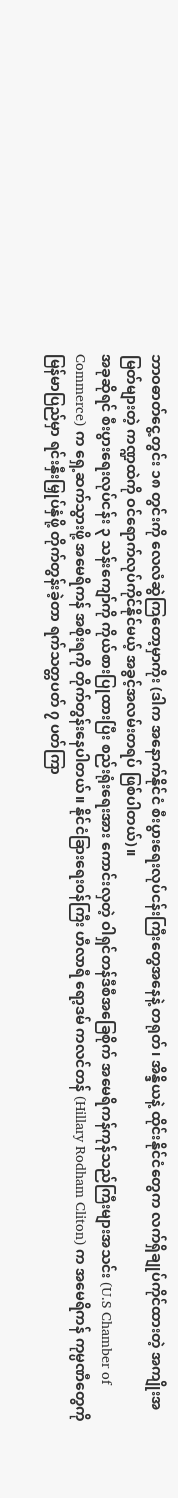ဘာဝဓာတ်ငွေ့တွင်း ၁၈ တွင်းကို လေလံဆွဲကြတော့မှာကိုး (ဒါက အနောက်နိုင်ငံ စီးပွားရေးလုပ်ငန်းကြီးတွေအနေနဲ့ တရုတ်၊ အိန္ဒိယနဲ့ ထိုင်းနိုင်ငံတွေက လက်ရှိချုပ်ကိုင်ထားတဲ့ အကျိုးအမြတ်များတဲ့ ကဏ္ဍထဲကို ဝင်ရောက်လုပ်ကိုင်နိုင်မယ့် အခွင့်အလမ်းတရပ် ဖြစ်ပါတယ်)။
အခုဆိုရင် စီးပွားရေးလုပ်ငန်း ၃ သန်းကျော်ကို ကိုယ်စားပြုထားပြီး စည်းရုံးရေးအား ကောင်းလှတဲ့ ဝါရှင်တန်ဒီစီအခြေစိုက် အမေရိကန်ကုန်သည်ကြီးများအသင်း (U.S Chamber of Commerce) က ရှေ့ဆက်သွားဖို့ အမေရိကန် အစိုးရကို တိုက်တွန်းနေပါတယ်။ နိုင်ငံခြားရေးဝန်ကြီး ဟီလာရီ ရော့ဒမ် ကလင်တန် (Hillary Rodham Cliton) က အမေရိကန် ကုမ္ပဏီတွေကို မြန်မာပြည်မှာ ရင်းနှီးမြှုပ်နှံဖို့ တိုက်တွန်းခဲ့တာ ရက်သတ္တပတ် ၇ ပတ်ကြာ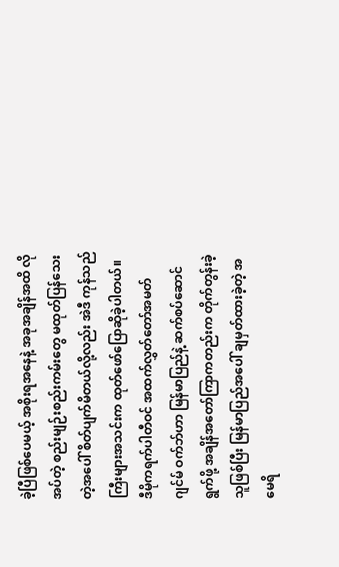ခဲ့ပြီဖြစ်ပေမယ့် အစိုးရအနေနဲ့ အခုအချိန်အထိ လိုအပ်တဲ့ စည်းမျဉ်းစည်းကမ်းတွေ မထုတ်ပြန်သေးတဲ့အပေါ် စိတ်ပျက်မိတယ်လို့လည်း အဲဒီ ကုန်သည်ကြီးများအသင်းက ထုတ်ဖော်ပြောဆိုခဲ့ပါတယ်။
ဒီမိုကရက်ပါတီဝင် အထက်လွှတ်တော်အမတ် ဂျင်မ် ဝက်ဘ်ဟာ မြန်မာပြည်နဲ့ ဆက်စပ်ဆောင်ရွက်ဖို့ အချိန်အတော်ကြာကတည်းက တိုက်တွန်းခဲ့သူဖြစ်ပြီး မြန်မာပြည်အပေါ် ချမှတ်ထားခဲ့တဲ့ အမေရိ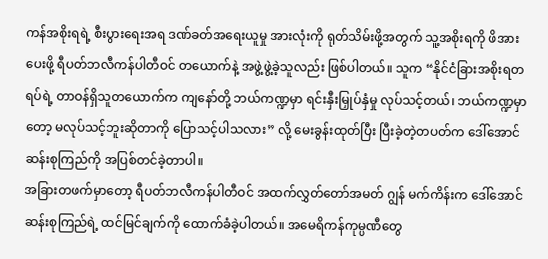ကန်အစိုးရရဲ့ စီးပွားရေးအရ ဒဏ်ခတ်အရေးယူမှု အားလုံးကို ရုတ်သိမ်းဖို့အတွက် သူ့အစိုးရကို ဖိအားပေးဖို့ ရီပတ်ဘလီကန်ပါတီဝင် တယောက်နဲ့ အဖွဲ့ဖွဲ့ခဲ့သူလည်း ဖြစ်ပါတယ်။ သူက “နိုင်ငံခြားအစိုးရတရပ်ရဲ့ တာဝန်ရှိသူတယောက်က ကျနော်တို့ ဘယ်ကဏ္ဍမှာ ရင်းနှီးမြှုပ်နှံမှု လုပ်သင့်တယ်၊ ဘယ်ကဏ္ဍမှာတော့ မလုပ်သင့်ဘူးဆိုတာကို ပြောသင့်ပါသလား” လို့ မေးခွန်းထုတ်ပြီး ပြီးခဲ့တဲ့တပတ်က ဒေါ်အောင်ဆန်းစုကြည်ကို အပြစ်တင်ခဲ့တာပါ။
အခြားတဖက်မှာတော့ ရီပတ်ဘလီကန်ပါတီဝင် အထက်လွှတ်တော်အမတ် ဂျွန် မက်ကိန်းက ဒေါ်အောင်ဆန်းစုကြည်ရဲ့ ထင်မြင်ချက်ကို ထောက်ခံခဲ့ပါတယ်။ အမေရိကန်ကုမ္ပဏီတွေ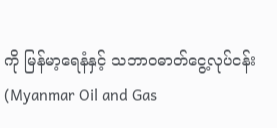ကို မြန်မာ့ရေနံနှင့် သဘာဝဓာတ်ငွေ့လုပ်ငန်း (Myanmar Oil and Gas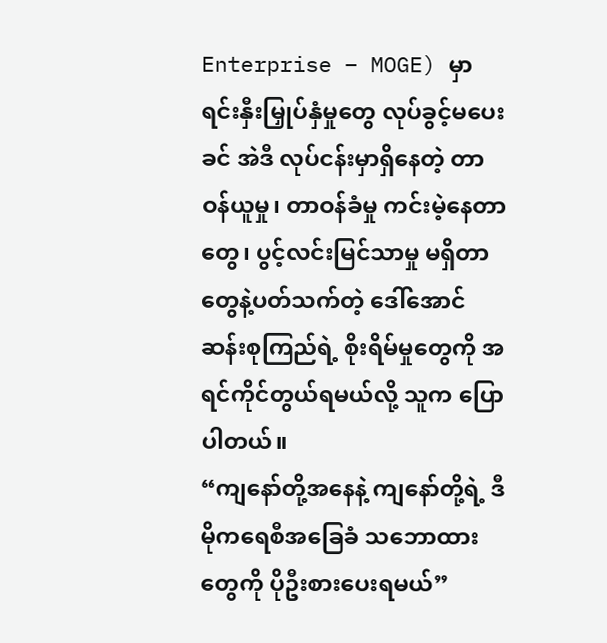Enterprise – MOGE) မှာ ရင်းနှီးမြှုပ်နှံမှုတွေ လုပ်ခွင့်မပေးခင် အဲဒီ လုပ်ငန်းမှာရှိနေတဲ့ တာဝန်ယူမှု၊ တာဝန်ခံမှု ကင်းမဲ့နေတာတွေ၊ ပွင့်လင်းမြင်သာမှု မရှိတာတွေနဲ့ပတ်သက်တဲ့ ဒေါ်အောင်ဆန်းစုကြည်ရဲ့ စိုးရိမ်မှုတွေကို အရင်ကိုင်တွယ်ရမယ်လို့ သူက ပြောပါတယ်။
“ကျနော်တို့အနေနဲ့ ကျနော်တို့ရဲ့ ဒီမိုကရေစီအခြေခံ သဘောထားတွေကို ပိုဦးစားပေးရမယ်”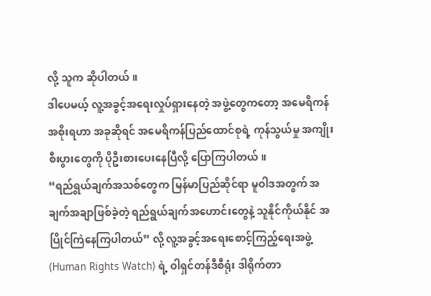လို့ သူက ဆိုပါတယ်။
ဒါပေမယ့် လူ့အခွင့်အရေးလှုပ်ရှားနေတဲ့ အဖွဲ့တွေကတော့ အမေရိကန်အစိုးရဟာ အခုဆိုရင် အမေရိကန်ပြည်ထောင်စုရဲ့ ကုန်သွယ်မှု အကျိုးစီးပွားတွေကို ပိုဦးစားပေးနေပြီလို့ ပြောကြပါတယ်။
“ရည်ရွယ်ချက်အသစ်တွေက မြန်မာပြည်ဆိုင်ရာ မူဝါဒအတွက် အချက်အချာဖြစ်ခဲ့တဲ့ ရည်ရွယ်ချက်အဟောင်းတွေနဲ့ သူနိုင်ကိုယ်နိုင် အပြိုင်ကြဲနေကြပါတယ်” လို့ လူ့အခွင့်အရေးစောင့်ကြည့်ရေးအဖွဲ့ (Human Rights Watch) ရဲ့ ဝါရှင်တန်ဒီစီရုံး ဒါရိုက်တာ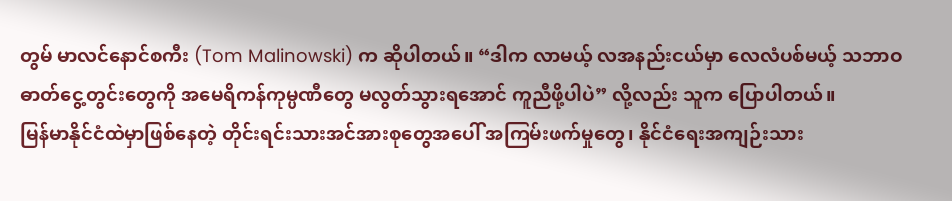တွမ် မာလင်နောင်စကီး (Tom Malinowski) က ဆိုပါတယ်။ “ဒါက လာမယ့် လအနည်းငယ်မှာ လေလံပစ်မယ့် သဘာဝဓာတ်ငွေ့တွင်းတွေကို အမေရိကန်ကုမ္ပဏီတွေ မလွတ်သွားရအောင် ကူညီဖို့ပါပဲ” လို့လည်း သူက ပြောပါတယ်။
မြန်မာနိုင်ငံထဲမှာဖြစ်နေတဲ့ တိုင်းရင်းသားအင်အားစုတွေအပေါ် အကြမ်းဖက်မှုတွေ၊ နိုင်ငံရေးအကျဉ်းသား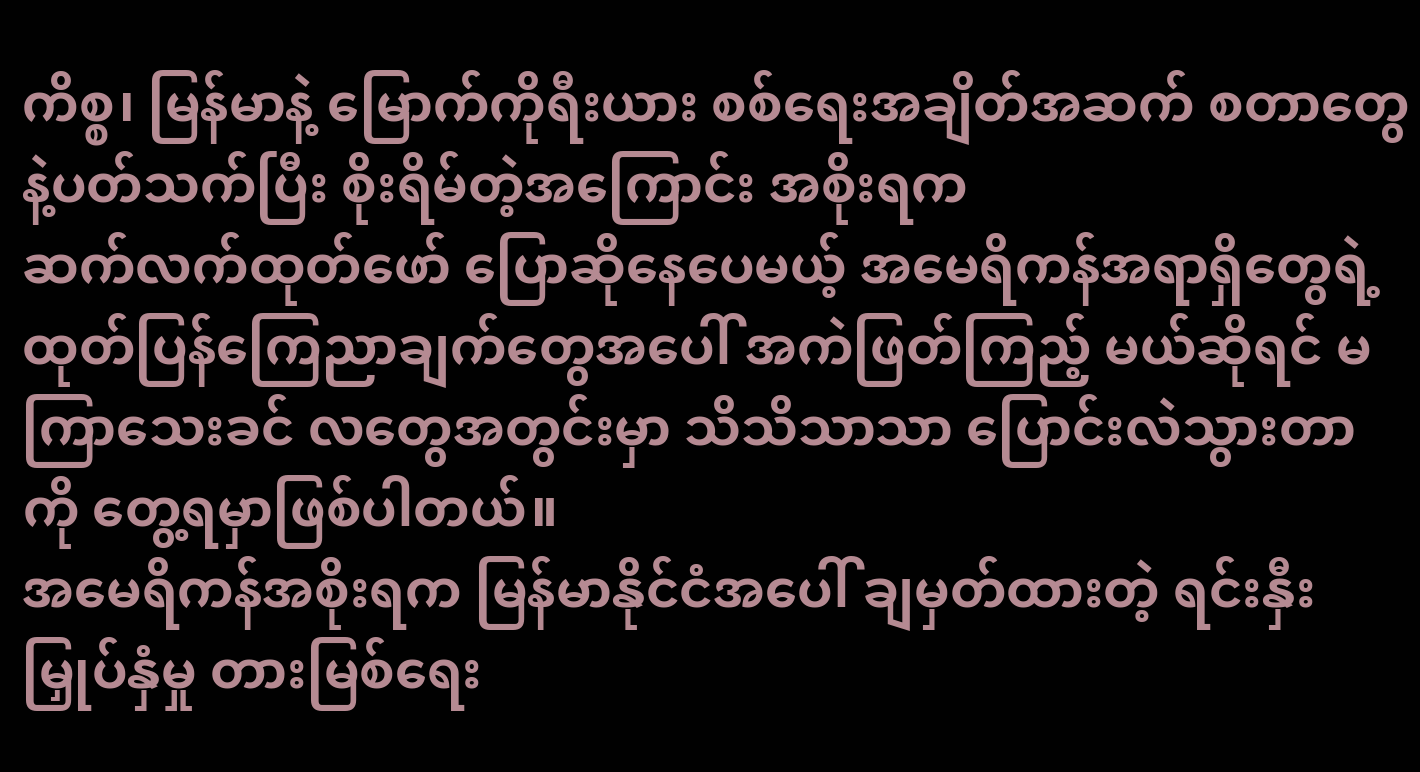ကိစ္စ၊ မြန်မာနဲ့ မြောက်ကိုရီးယား စစ်ရေးအချိတ်အဆက် စတာတွေနဲ့ပတ်သက်ပြီး စိုးရိမ်တဲ့အကြောင်း အစိုးရက
ဆက်လက်ထုတ်ဖော် ပြောဆိုနေပေမယ့် အမေရိကန်အရာရှိတွေရဲ့ ထုတ်ပြန်ကြေညာချက်တွေအပေါ် အကဲဖြတ်ကြည့် မယ်ဆိုရင် မကြာသေးခင် လတွေအတွင်းမှာ သိသိသာသာ ပြောင်းလဲသွားတာကို တွေ့ရမှာဖြစ်ပါတယ်။
အမေရိကန်အစိုးရက မြန်မာနိုင်ငံအပေါ် ချမှတ်ထားတဲ့ ရင်းနှီးမြှုပ်နှံမှု တားမြစ်ရေး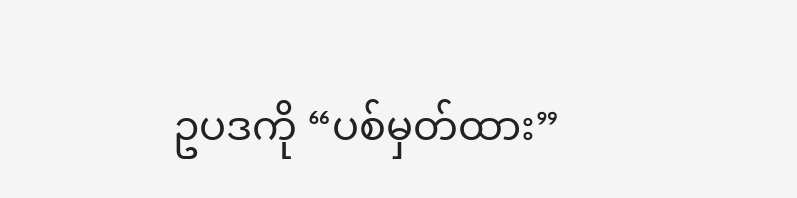ဥပဒကို “ပစ်မှတ်ထား”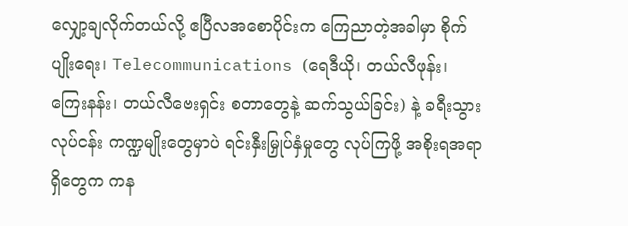လျှော့ချလိုက်တယ်လို့ ဧပြီလအစောပိုင်းက ကြေညာတဲ့အခါမှာ စိုက်ပျိုးရေး၊ Telecommunications (ရေဒီယို၊ တယ်လီဖုန်း၊ ကြေးနန်း၊ တယ်လီဗေးရှင်း စတာတွေနဲ့ ဆက်သွယ်ခြင်း) နဲ့ ခရီးသွားလုပ်ငန်း ကဏ္ဍမျိုးတွေမှာပဲ ရင်းနှီးမြှုပ်နှံမှုတွေ လုပ်ကြဖို့ အစိုးရအရာရှိတွေက ကန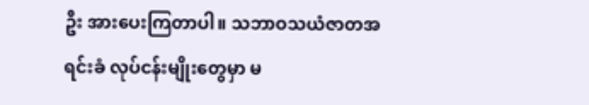ဦး အားပေးကြတာပါ။ သဘာဝသယံဇာတအရင်းခံ လုပ်ငန်းမျိုးတွေမှာ မ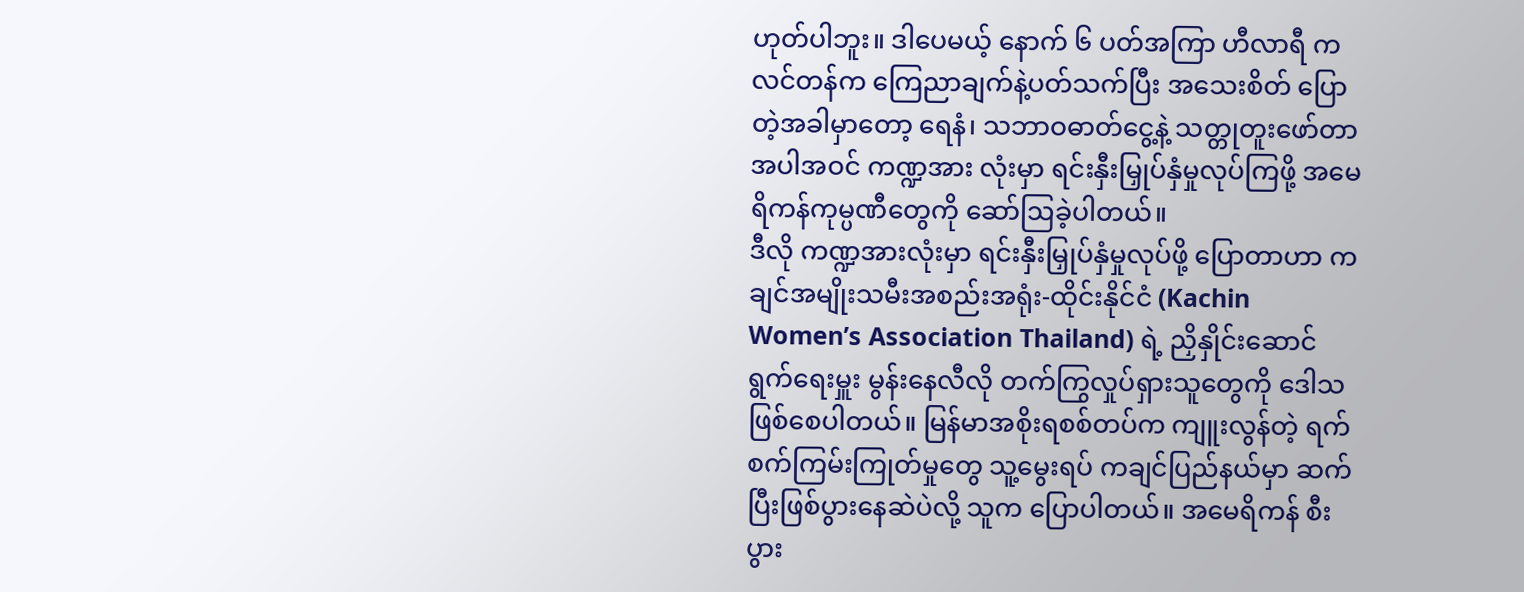ဟုတ်ပါဘူး။ ဒါပေမယ့် နောက် ၆ ပတ်အကြာ ဟီလာရီ ကလင်တန်က ကြေညာချက်နဲ့ပတ်သက်ပြီး အသေးစိတ် ပြောတဲ့အခါမှာတော့ ရေနံ၊ သဘာဝဓာတ်ငွေ့နဲ့ သတ္တုတူးဖော်တာ အပါအဝင် ကဏ္ဍအား လုံးမှာ ရင်းနှီးမြှုပ်နှံမှုလုပ်ကြဖို့ အမေရိကန်ကုမ္ပဏီတွေကို ဆော်ဩခဲ့ပါတယ်။
ဒီလို ကဏ္ဍအားလုံးမှာ ရင်းနှီးမြှုပ်နှံမှုလုပ်ဖို့ ပြောတာဟာ ကချင်အမျိုးသမီးအစည်းအရုံး-ထိုင်းနိုင်ငံ (Kachin Women’s Association Thailand) ရဲ့ ညှိနှိုင်းဆောင်ရွက်ရေးမှူး မွန်းနေလီလို တက်ကြွလှုပ်ရှားသူတွေကို ဒေါသဖြစ်စေပါတယ်။ မြန်မာအစိုးရစစ်တပ်က ကျူးလွန်တဲ့ ရက်စက်ကြမ်းကြုတ်မှုတွေ သူ့မွေးရပ် ကချင်ပြည်နယ်မှာ ဆက်ပြီးဖြစ်ပွားနေဆဲပဲလို့ သူက ပြောပါတယ်။ အမေရိကန် စီးပွား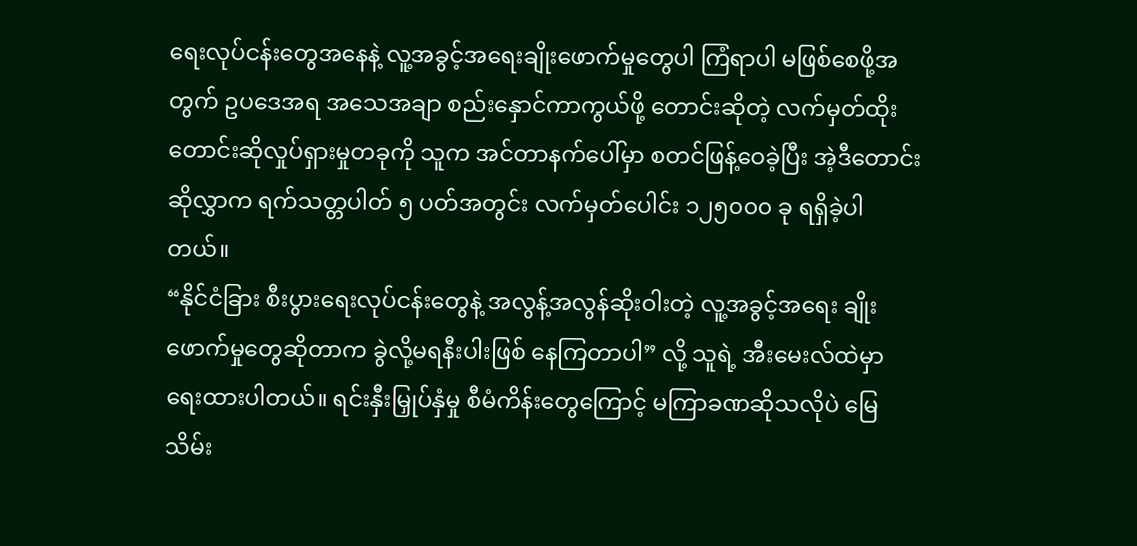ရေးလုပ်ငန်းတွေအနေနဲ့ လူ့အခွင့်အရေးချိုးဖောက်မှုတွေပါ ကြံရာပါ မဖြစ်စေဖို့အတွက် ဥပဒေအရ အသေအချာ စည်းနှောင်ကာကွယ်ဖို့ တောင်းဆိုတဲ့ လက်မှတ်ထိုး တောင်းဆိုလှုပ်ရှားမှုတခုကို သူက အင်တာနက်ပေါ်မှာ စတင်ဖြန့်ဝေခဲ့ပြီး အဲ့ဒီတောင်းဆိုလွှာက ရက်သတ္တပါတ် ၅ ပတ်အတွင်း လက်မှတ်ပေါင်း ၁၂၅၀၀၀ ခု ရရှိခဲ့ပါတယ်။
“နိုင်ငံခြား စီးပွားရေးလုပ်ငန်းတွေနဲ့ အလွန့်အလွန်ဆိုးဝါးတဲ့ လူ့အခွင့်အရေး ချိုးဖောက်မှုတွေဆိုတာက ခွဲလို့မရနီးပါးဖြစ် နေကြတာပါ” လို့ သူရဲ့ အီးမေးလ်ထဲမှာ ရေးထားပါတယ်။ ရင်းနှီးမြှုပ်နှံမှု စီမံကိန်းတွေကြောင့် မကြာခဏဆိုသလိုပဲ မြေသိမ်း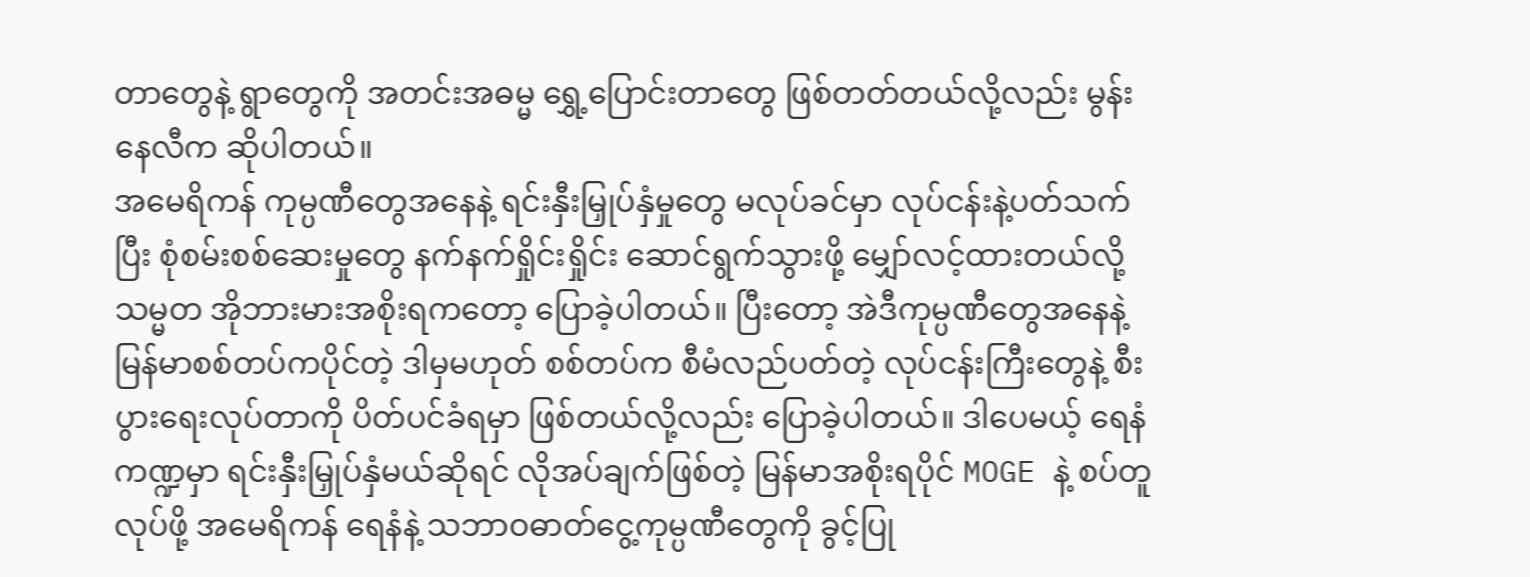တာတွေနဲ့ ရွာတွေကို အတင်းအဓမ္မ ရွှေ့ပြောင်းတာတွေ ဖြစ်တတ်တယ်လို့လည်း မွန်းနေလီက ဆိုပါတယ်။
အမေရိကန် ကုမ္ပဏီတွေအနေနဲ့ ရင်းနှီးမြှုပ်နှံမှုတွေ မလုပ်ခင်မှာ လုပ်ငန်းနဲ့ပတ်သက်ပြီး စုံစမ်းစစ်ဆေးမှုတွေ နက်နက်ရှိုင်းရှိုင်း ဆောင်ရွက်သွားဖို့ မျှော်လင့်ထားတယ်လို့ သမ္မတ အိုဘားမားအစိုးရကတော့ ပြောခဲ့ပါတယ်။ ပြီးတော့ အဲဒီကုမ္ပဏီတွေအနေနဲ့ မြန်မာစစ်တပ်ကပိုင်တဲ့ ဒါမှမဟုတ် စစ်တပ်က စီမံလည်ပတ်တဲ့ လုပ်ငန်းကြီးတွေနဲ့ စီးပွားရေးလုပ်တာကို ပိတ်ပင်ခံရမှာ ဖြစ်တယ်လို့လည်း ပြောခဲ့ပါတယ်။ ဒါပေမယ့် ရေနံကဏ္ဍမှာ ရင်းနှီးမြှုပ်နှံမယ်ဆိုရင် လိုအပ်ချက်ဖြစ်တဲ့ မြန်မာအစိုးရပိုင် MOGE နဲ့ စပ်တူလုပ်ဖို့ အမေရိကန် ရေနံနဲ့ သဘာဝဓာတ်ငွေ့ကုမ္ပဏီတွေကို ခွင့်ပြု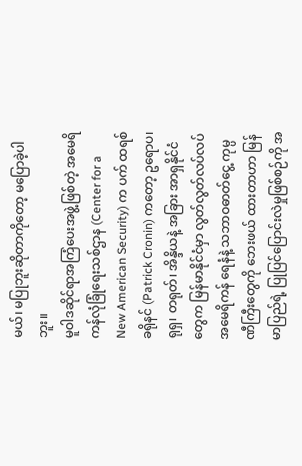မယ်၊ မပြုဘူးဆိုတာကိုတော့ မပြောခဲ့ပါဘူး။
မူဝါဒဆိုင်ရာအကြံပေးအဖွဲ့ဖြစ်တဲ့ အမေရိကန်လုံခြုံရေးသစ်ဌာန (Center for a New American Security) က ပက် ထရစ် ခရိုနင် (Patrick Cronin) ကတော့ ဥရောပ၊ ရုရှ၊ တရုတ်၊ အိန္ဒိယနဲ့ အခြား အာရှနိုင်ငံတွေက မြန်မာနိုင်ငံမှာ လွတ်လွတ်လပ်လပ် အမေရိကန် ရေနံနဲ့ သဘာဝဓာတ်ငွေ့ ကုမ္ပဏီကြီးတွေကို ဘေးဖယ် ထားတာဟာ မြန်မာပြည်ရဲ့ ပြုပြင်ပြောင်းလဲမှုဖြစ်စဉ်ကို အ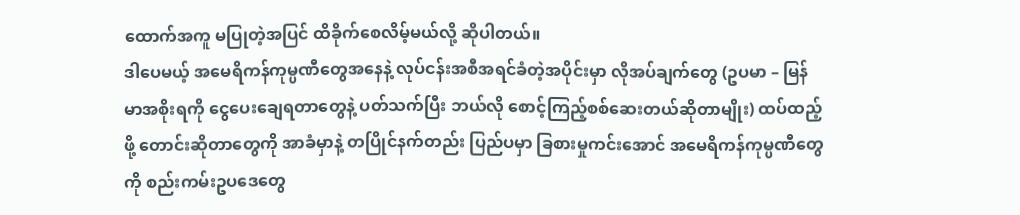ထောက်အကူ မပြုတဲ့အပြင် ထိခိုက်စေလိမ့်မယ်လို့ ဆိုပါတယ်။
ဒါပေမယ့် အမေရိကန်ကုမ္ပဏီတွေအနေနဲ့ လုပ်ငန်းအစီအရင်ခံတဲ့အပိုင်းမှာ လိုအပ်ချက်တွေ (ဥပမာ – မြန်မာအစိုးရကို ငွေပေးချေရတာတွေနဲ့ ပတ်သက်ပြီး ဘယ်လို စောင့်ကြည့်စစ်ဆေးတယ်ဆိုတာမျိုး) ထပ်ထည့်ဖို့ တောင်းဆိုတာတွေကို အာခံမှာနဲ့ တပြိုင်နက်တည်း ပြည်ပမှာ ခြစားမှုကင်းအောင် အမေရိကန်ကုမ္ပဏီတွေကို စည်းကမ်းဥပဒေတွေ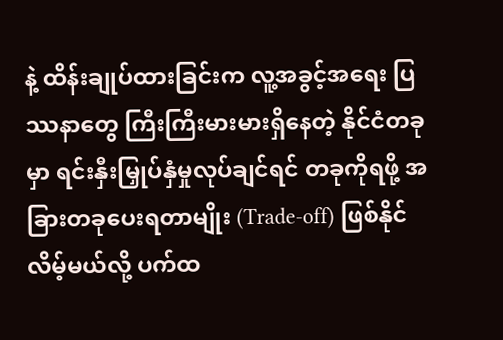နဲ့ ထိန်းချုပ်ထားခြင်းက လူ့အခွင့်အရေး ပြဿနာတွေ ကြီးကြီးမားမားရှိနေတဲ့ နိုင်ငံတခုမှာ ရင်းနှီးမြှုပ်နှံမှုလုပ်ချင်ရင် တခုကိုရဖို့ အခြားတခုပေးရတာမျိုး (Trade-off) ဖြစ်နိုင်လိမ့်မယ်လို့ ပက်ထ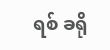ရစ် ခရို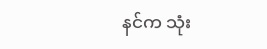နင်က သုံး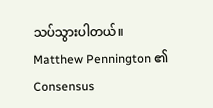သပ်သွားပါတယ်။
Matthew Pennington ၏ Consensus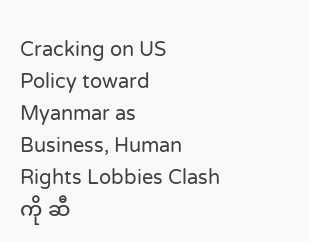Cracking on US Policy toward Myanmar as Business, Human Rights Lobbies Clash ကို ဆီ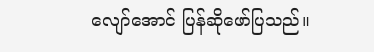လျော်အောင် ပြန်ဆိုဖော်ပြသည်။